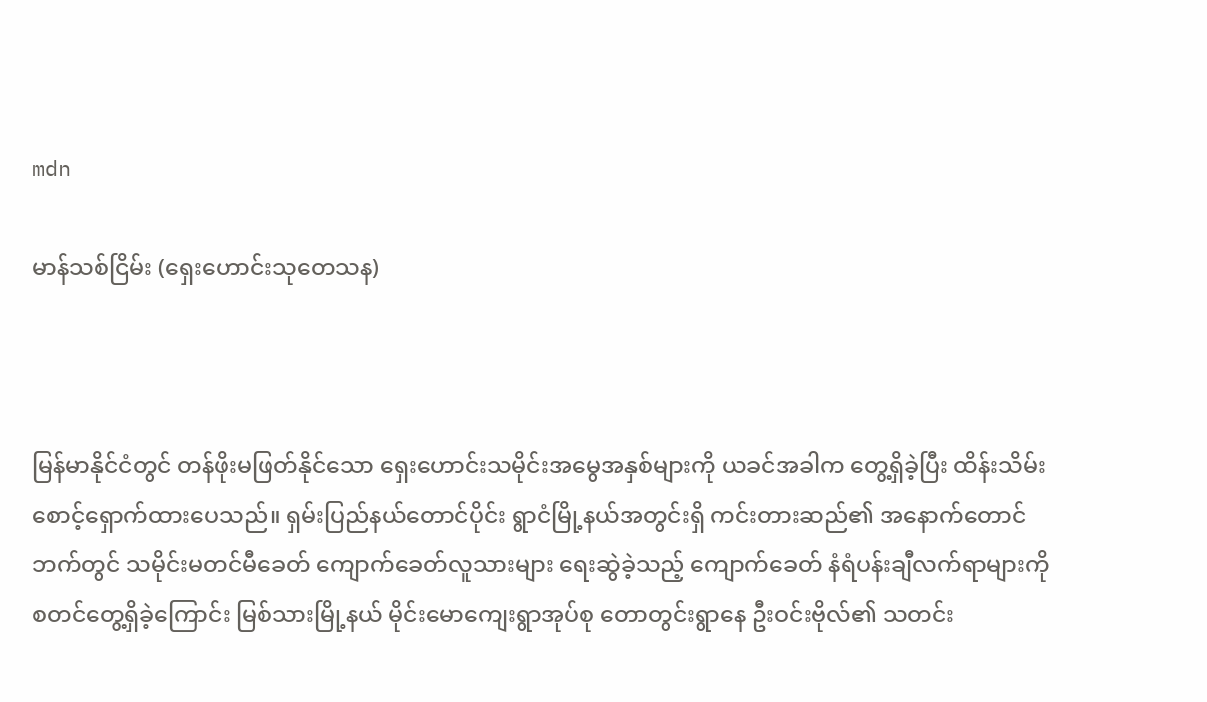mdn

မာန်သစ်ငြိမ်း (ရှေးဟောင်းသုတေသန)



မြန်မာနိုင်ငံတွင် တန်ဖိုးမဖြတ်နိုင်သော ရှေးဟောင်းသမိုင်းအမွေအနှစ်များကို ယခင်အခါက တွေ့ရှိခဲ့ပြီး ထိန်းသိမ်းစောင့်ရှောက်ထားပေသည်။ ရှမ်းပြည်နယ်တောင်ပိုင်း ရွာငံမြို့နယ်အတွင်းရှိ ကင်းတားဆည်၏ အနောက်တောင်ဘက်တွင် သမိုင်းမတင်မီခေတ် ကျောက်ခေတ်လူသားများ ရေးဆွဲခဲ့သည့် ကျောက်ခေတ် နံရံပန်းချီလက်ရာများကို စတင်တွေ့ရှိခဲ့ကြောင်း မြစ်သားမြို့နယ် မိုင်းမောကျေးရွာအုပ်စု တောတွင်းရွာနေ ဦးဝင်းဗိုလ်၏ သတင်း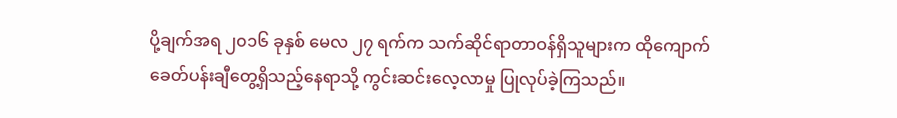ပို့ချက်အရ ၂၀၁၆ ခုနှစ် မေလ ၂၇ ရက်က သက်ဆိုင်ရာတာဝန်ရှိသူများက ထိုကျောက်ခေတ်ပန်းချီတွေ့ရှိသည့်နေရာသို့ ကွင်းဆင်းလေ့လာမှု ပြုလုပ်ခဲ့ကြသည်။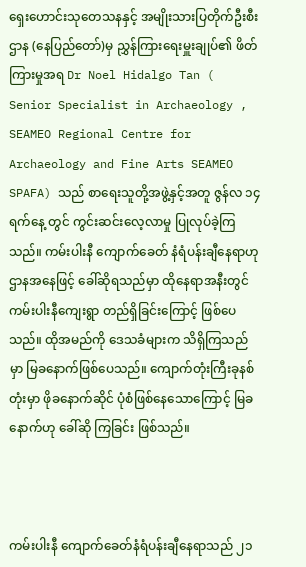ရှေးဟောင်းသုတေသနနှင့် အမျိုးသားပြတိုက်ဦးစီးဌာန (နေပြည်တော်)မှ ညွှန်ကြားရေးမှူးချုပ်၏ ဖိတ်ကြားမှုအရ Dr Noel Hidalgo Tan ( Senior Specialist in Archaeology , SEAMEO Regional Centre for Archaeology and Fine Arts SEAMEO SPAFA) သည် စာရေးသူတို့အဖွဲ့နှင့်အတူ ဇွန်လ ၁၄ ရက်နေ့ တွင် ကွင်းဆင်းလေ့လာမှု ပြုလုပ်ခဲ့ကြသည်။ ကမ်းပါးနီ ကျောက်ခေတ် နံရံပန်းချီနေရာဟု ဌာနအနေဖြင့် ခေါ်ဆိုရသည်မှာ ထိုနေရာအနီးတွင် ကမ်းပါးနီကျေးရွာ တည်ရှိခြင်းကြောင့် ဖြစ်ပေသည်။ ထိုအမည်ကို ဒေသခံများက သိရှိကြသည်မှာ မြခနောက်ဖြစ်ပေသည်။ ကျောက်တုံးကြီးခုနစ်တုံးမှာ ဖိုခနောက်ဆိုင် ပုံစံဖြစ်နေသောကြောင့် မြခနောက်ဟု ခေါ်ဆို ကြခြင်း ဖြစ်သည်။



ကမ်းပါးနီ ကျောက်ခေတ်နံရံပန်းချီနေရာသည် ၂၁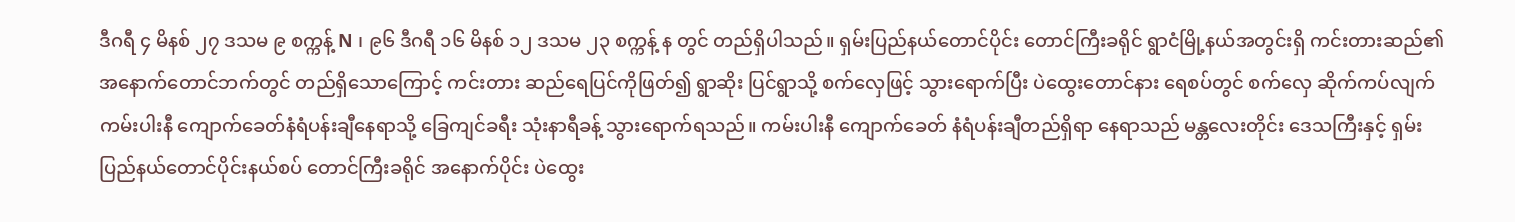ဒီဂရီ ၄ မိနစ် ၂၇ ဒသမ ၉ စက္ကန့် N ၊ ၉၆ ဒီဂရီ ၁၆ မိနစ် ၁၂ ဒသမ ၂၃ စက္ကန့် န တွင် တည်ရှိပါသည်။ ရှမ်းပြည်နယ်တောင်ပိုင်း တောင်ကြီးခရိုင် ရွာငံမြို့နယ်အတွင်းရှိ ကင်းတားဆည်၏ အနောက်တောင်ဘက်တွင် တည်ရှိသောကြောင့် ကင်းတား ဆည်ရေပြင်ကိုဖြတ်၍ ရွာဆိုး ပြင်ရွာသို့ စက်လှေဖြင့် သွားရောက်ပြီး ပဲထွေးတောင်နား ရေစပ်တွင် စက်လှေ ဆိုက်ကပ်လျက် ကမ်းပါးနီ ကျောက်ခေတ်နံရံပန်းချီနေရာသို့ ခြေကျင်ခရီး သုံးနာရီခန့် သွားရောက်ရသည်။ ကမ်းပါးနီ ကျောက်ခေတ် နံရံပန်းချီတည်ရှိရာ နေရာသည် မန္တလေးတိုင်း ဒေသကြီးနှင့် ရှမ်းပြည်နယ်တောင်ပိုင်းနယ်စပ် တောင်ကြီးခရိုင် အနောက်ပိုင်း ပဲထွေး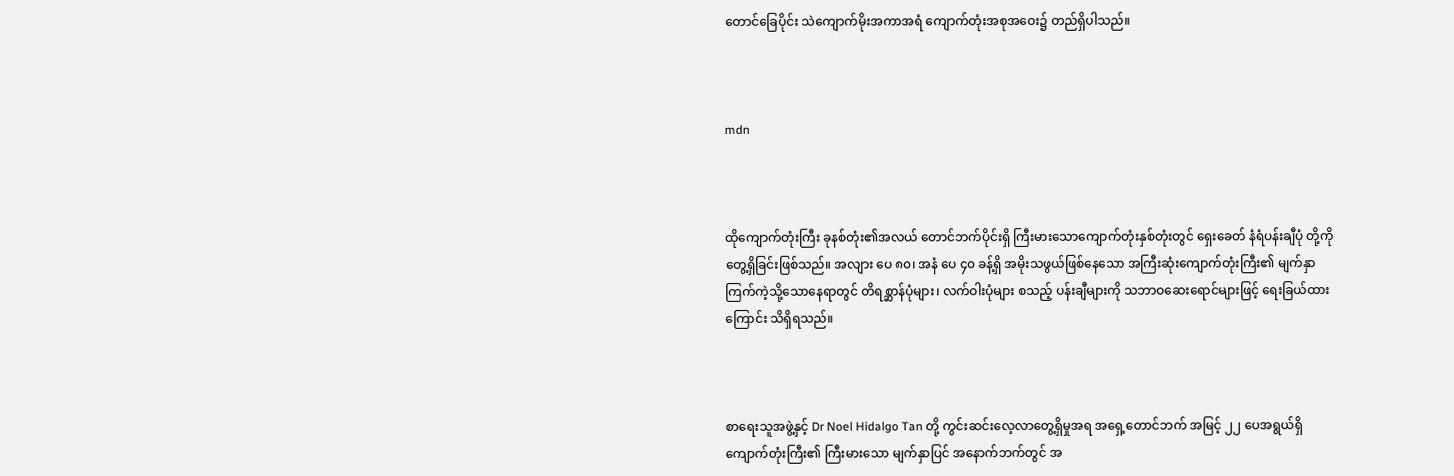တောင်ခြေပိုင်း သဲကျောက်မိုးအကာအရံ ကျောက်တုံးအစုအဝေး၌ တည်ရှိပါသည်။



mdn



ထိုကျောက်တုံးကြီး ခုနစ်တုံး၏အလယ် တောင်ဘက်ပိုင်းရှိ ကြီးမားသောကျောက်တုံးနှစ်တုံးတွင် ရှေးခေတ် နံရံပန်းချီပုံ တို့ကို တွေ့ရှိခြင်းဖြစ်သည်။ အလျား ပေ ၈၀၊ အနံ ပေ ၄၀ ခန့်ရှိ အမိုးသဖွယ်ဖြစ်နေသော အကြီးဆုံးကျောက်တုံးကြီး၏ မျက်နှာ ကြက်ကဲ့သို့သောနေရာတွင် တိရစ္ဆာန်ပုံများ၊ လက်ဝါးပုံများ စသည့် ပန်းချီများကို သဘာဝဆေးရောင်များဖြင့် ရေးခြယ်ထား ကြောင်း သိရှိရသည်။



စာရေးသူအဖွဲ့နှင့် Dr Noel Hidalgo Tan တို့ ကွင်းဆင်းလေ့လာတွေ့ရှိမှုအရ အရှေ့တောင်ဘက် အမြင့် ၂၂ ပေအရွယ်ရှိ ကျောက်တုံးကြီး၏ ကြီးမားသော မျက်နှာပြင် အနောက်ဘက်တွင် အ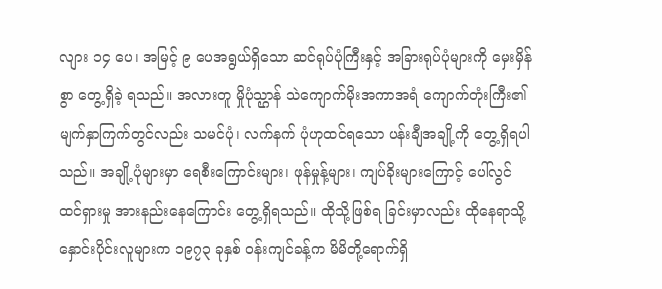လျား ၁၄ ပေ၊ အမြင့် ၉ ပေအရွယ်ရှိသော ဆင်ရုပ်ပုံကြီးနှင့် အခြားရုပ်ပုံများကို မှေးမှိန်စွာ တွေ့ရှိခဲ့ ရသည်။ အလားတူ မှိုပုံသ္ဌာန် သဲကျောက်မိုးအကာအရံ ကျောက်တုံးကြီး၏ မျက်နှာကြက်တွင်လည်း သမင်ပုံ၊ လက်နက် ပုံဟုထင်ရသော ပန်းချီအချို့ကို တွေ့ရှိရပါသည်။ အချို့ပုံများမှာ ရေစီးကြောင်းများ၊ ဖုန်မှုန့်များ၊ ကျပ်ခိုးများကြောင့် ပေါ်လွင် ထင်ရှားမှု အားနည်းနေကြောင်း တွေ့ရှိရသည်။ ထိုသို့ဖြစ်ရ ခြင်းမှာလည်း ထိုနေရာသို့ နှောင်းပိုင်းလူများက ၁၉၇၃ ခုနှစ် ဝန်းကျင်ခန့်က မိမိတို့ရောက်ရှိ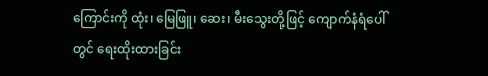ကြောင်းကို ထုံး၊ မြေဖြူ၊ ဆေး၊ မီးသွေးတို့ဖြင့် ကျောက်နံရံပေါ်တွင် ရေးထိုးထားခြင်း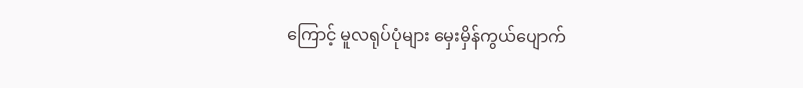ကြောင့် မူလရုပ်ပုံများ မှေးမှိန်ကွယ်ပျောက်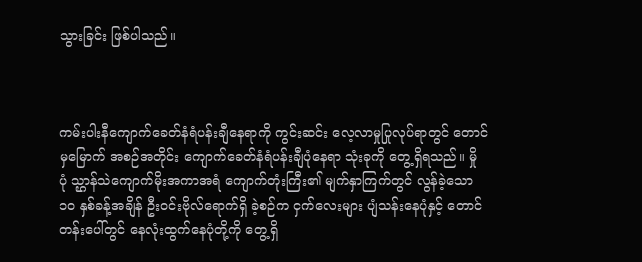သွားခြင်း ဖြစ်ပါသည်။



ကမ်းပါးနီကျောက်ခေတ်နံရံပန်းချီနေရာကို ကွင်းဆင်း လေ့လာမှုပြုလုပ်ရာတွင် တောင်မှမြောက် အစဉ်အတိုင်း ကျောက်ခေတ်နံရံပန်းချီပုံနေရာ သုံးခုကို တွေ့ရှိရသည်။ မှိုပုံ သ္ဌာန်သဲကျောက်မိုးအကာအရံ ကျောက်တုံးကြီး၏ မျက်နှာကြက်တွင် လွန်ခဲ့သော ၁၀ နှစ်ခန့်အချိန် ဦးဝင်းဗိုလ်ရောက်ရှိ ခဲ့စဉ်က ငှက်လေးများ ပျံသန်းနေပုံနှင့် တောင်တန်းပေါ်တွင် နေလုံးထွက်နေပုံတို့ကို တွေ့ရှိ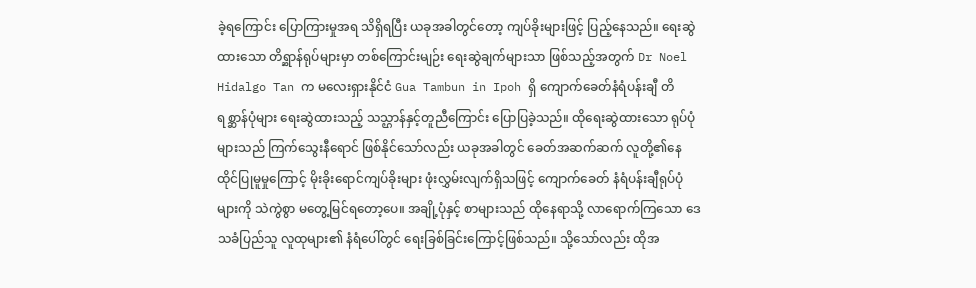ခဲ့ရကြောင်း ပြောကြားမှုအရ သိရှိရပြီး ယခုအခါတွင်တော့ ကျပ်ခိုးများဖြင့် ပြည့်နေသည်။ ရေးဆွဲထားသော တိရ္ဆာန်ရုပ်များမှာ တစ်ကြောင်းမျဉ်း ရေးဆွဲချက်များသာ ဖြစ်သည့်အတွက် Dr Noel Hidalgo Tan က မလေးရှားနိုင်ငံ Gua Tambun in Ipoh ရှိ ကျောက်ခေတ်နံရံပန်းချီ တိရစ္ဆာန်ပုံများ ရေးဆွဲထားသည့် သသ္ဌာန်နှင့်တူညီကြောင်း ပြောပြခဲ့သည်။ ထိုရေးဆွဲထားသော ရုပ်ပုံများသည် ကြက်သွေးနီရောင် ဖြစ်နိုင်သော်လည်း ယခုအခါတွင် ခေတ်အဆက်ဆက် လူတို့၏နေထိုင်ပြုမူမှုကြောင့် မိုးခိုးရောင်ကျပ်ခိုးများ ဖုံးလွှမ်းလျက်ရှိသဖြင့် ကျောက်ခေတ် နံရံပန်းချီရုပ်ပုံများကို သဲကွဲစွာ မတွေ့မြင်ရတော့ပေ။ အချို့ပုံနှင့် စာများသည် ထိုနေရာသို့ လာရောက်ကြသော ဒေသခံပြည်သူ လူထုများ၏ နံရံပေါ်တွင် ရေးခြစ်ခြင်းကြောင့်ဖြစ်သည်။ သို့သော်လည်း ထိုအ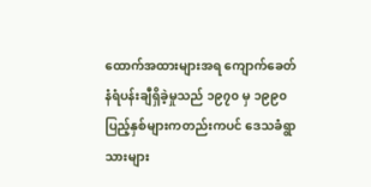ထောက်အထားများအရ ကျောက်ခေတ် နံရံပန်းချီရှိခဲ့မှုသည် ၁၉၇၀ မှ ၁၉၉၀ ပြည့်နှစ်များကတည်းကပင် ဒေသခံရွာသားများ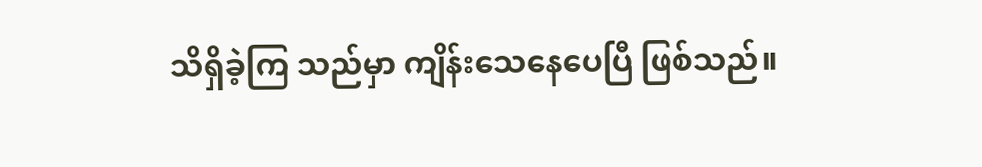သိရှိခဲ့ကြ သည်မှာ ကျိန်းသေနေပေပြီ ဖြစ်သည်။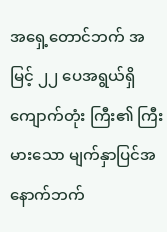အရှေ့တောင်ဘက် အမြင့် ၂၂ ပေအရွယ်ရှိ ကျောက်တုံး ကြီး၏ ကြီးမားသော မျက်နှာပြင်အနောက်ဘက်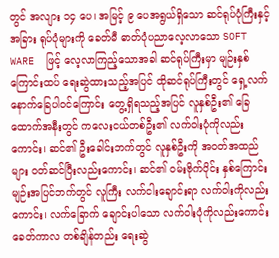တွင် အလျား ၁၄ ပေ၊ အမြင့် ၉ ပေအရွယ်ရှိသော ဆင်ရုပ်ပုံကြီးနှင့် အခြား ရုပ်ပုံများကို ခေတ်မီ ဓာတ်ပုံပညာလေ့လာသော SOFT WARE  ဖြင့် လေ့လာကြည့်သောအခါ ဆင်ရုပ်ကြီးမှာ မျဉ်းနှစ် ကြောင်းထပ် ရေးဆွဲထားသည့်အပြင် ထိုဆင်ရုပ်ကြီးတွင် ရှေ့လက် နောက်ခြေပါဝင်ကြောင်း တွေ့ရှိရသည့်အပြင် လူနှစ်ဦး၏ ခြေထောက်အနီးတွင် ကလေးငယ်တစ်ဦး၏ လက်ဝါးပုံကိုလည်းကောင်း၊ ဆင်၏ ဦးခေါင်းဘက်တွင် လူနှစ်ဦးကို အဝတ်အထည်များ ဝတ်ဆင်ပြီးလည်းကောင်း၊ ဆင်၏ ဝမ်းဗိုက်ပိုင်း နှစ်ကြောင်း မျဉ်းအပြင်ဘက်တွင် လူကြီး လက်ငါးချောင်းရာ လက်ဝါးကိုလည်းကောင်း၊ လက်ခြောက် ချောင်းပါသော လက်ဝါးပုံကိုလည်းကောင်း ခေတ်ကာလ တစ်ချိန်တည်း ရေးဆွဲ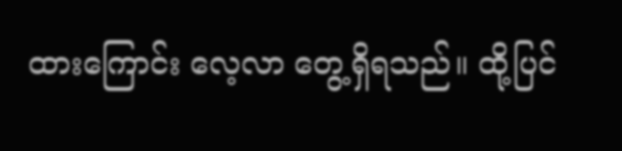ထားကြောင်း လေ့လာ တွေ့ရှိရသည်။ ထို့ပြင်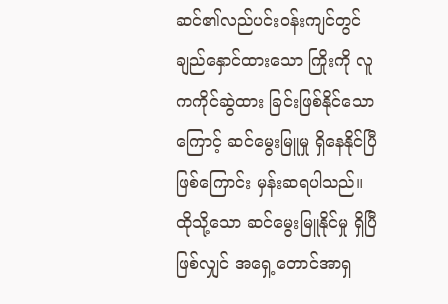ဆင်၏လည်ပင်းဝန်းကျင်တွင် ချည်နှောင်ထားသော ကြိုးကို လူကကိုင်ဆွဲထား ခြင်းဖြစ်နိုင်သောကြောင့် ဆင်မွေးမြူမှု ရှိနေနိုင်ပြီဖြစ်ကြောင်း မှန်းဆရပါသည်။ ထိုသို့သော ဆင်မွေးမြူနိုင်မှု ရှိပြီဖြစ်လျှင် အရှေ့တောင်အာရှ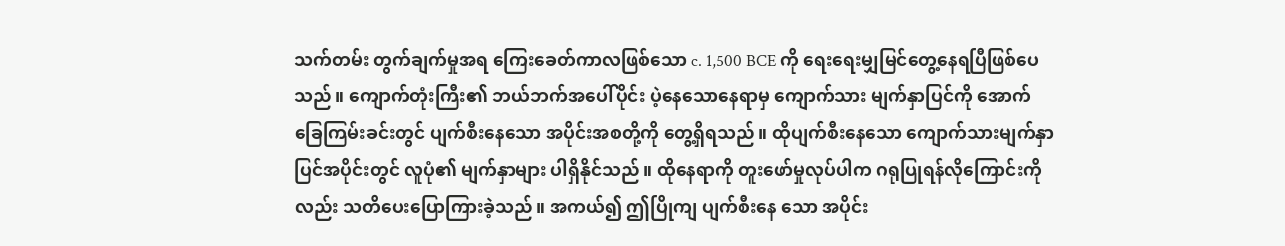သက်တမ်း တွက်ချက်မှုအရ ကြေးခေတ်ကာလဖြစ်သော c. 1,500 BCE ကို ရေးရေးမျှမြင်တွေ့နေရပြီဖြစ်ပေသည်။ ကျောက်တုံးကြီး၏ ဘယ်ဘက်အပေါ်ပိုင်း ပဲ့နေသောနေရာမှ ကျောက်သား မျက်နှာပြင်ကို အောက်ခြေကြမ်းခင်းတွင် ပျက်စီးနေသော အပိုင်းအစတို့ကို တွေ့ရှိရသည်။ ထိုပျက်စီးနေသော ကျောက်သားမျက်နှာပြင်အပိုင်းတွင် လူပုံ၏ မျက်နှာများ ပါရှိနိုင်သည်။ ထိုနေရာကို တူးဖော်မှုလုပ်ပါက ဂရုပြုရန်လိုကြောင်းကို လည်း သတိပေးပြောကြားခဲ့သည်။ အကယ်၍ ဤပြိုကျ ပျက်စီးနေ သော အပိုင်း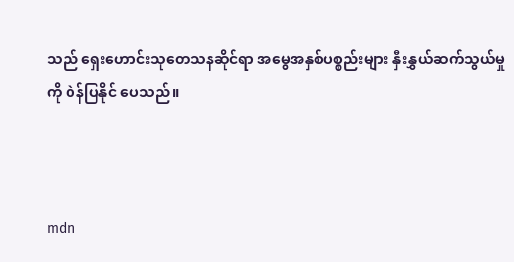သည် ရှေးဟောင်းသုတေသနဆိုင်ရာ အမွေအနှစ်ပစ္စည်းများ နှီးနွှယ်ဆက်သွယ်မှုကို òန်ပြနိုင် ပေသည်။



mdn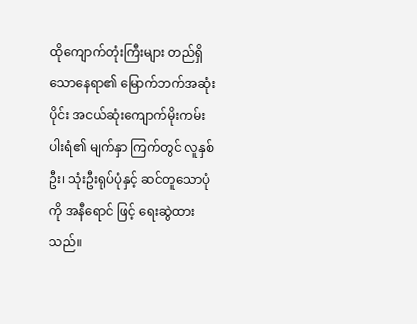ထိုကျောက်တုံးကြီးများ တည်ရှိသောနေရာ၏ မြောက်ဘက်အဆုံးပိုင်း အငယ်ဆုံးကျောက်မိုးကမ်းပါးရံ၏ မျက်နှာ ကြက်တွင် လူနှစ်ဦး၊ သုံးဦးရုပ်ပုံနှင့် ဆင်တူသောပုံကို အနီရောင် ဖြင့် ရေးဆွဲထားသည်။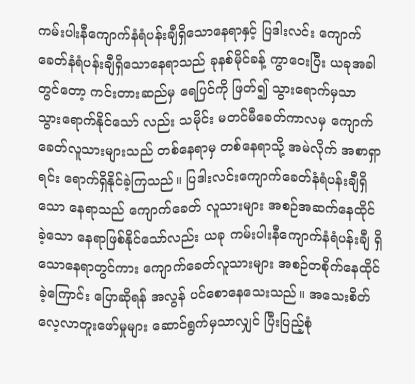ကမ်းပါးနီကျောက်နံရံပန်းချီရှိသောနေရာနှင့် ပြဒါးလင်း ကျောက်ခေတ်နံရံပန်းချီရှိသောနေရာသည် ခုနစ်မိုင်ခန့် ကွာဝေးပြီး ယခုအခါတွင်တော့ ကင်းတားဆည်မှ ရေပြင်ကို ဖြတ်၍ သွားရောက်မှသာ သွားရောက်နိုင်သော် လည်း သမိုင်း မတင်မီခေတ်ကာလမှ ကျောက်ခေတ်လူသားများသည် တစ်နေရာမှ တစ်နေရာသို့ အမဲလိုက် အစာရှာရင်း ရောက်ရှိနိုင်ခဲ့ကြသည်။ ပြဒါးလင်းကျောက်ခေတ်နံရံပန်းချီရှိသော နေရာသည် ကျောက်ခေတ် လူသားများ အစဉ်အဆက်နေထိုင်ခဲ့သော နေရာဖြစ်နိုင်သော်လည်း ယခု ကမ်းပါးနီကျောက်နံရံပန်းချီ ရှိသောနေရာတွင်ကား ကျောက်ခေတ်လူသားများ အစဉ်တစိုက်နေထိုင်ခဲ့ကြောင်း ပြောဆိုရန် အလွန် ပင်စောနေသေးသည်။ အသေးစိတ်လေ့လာတူးဖော်မှုများ ဆောင်ရွက်မှသာလျှင် ပြီးပြည့်စုံ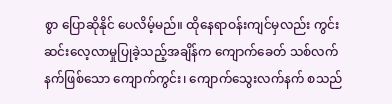စွာ ပြောဆိုနိုင် ပေလိမ့်မည်။ ထိုနေရာဝန်းကျင်မှလည်း ကွင်းဆင်းလေ့လာမှုပြုခဲ့သည့်အချိန်က ကျောက်ခေတ် သစ်လက်နက်ဖြစ်သော ကျောက်ကွင်း၊ ကျောက်သွေးလက်နက် စသည်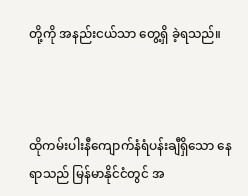တို့ကို အနည်းငယ်သာ တွေ့ရှိ ခဲ့ရသည်။



ထိုကမ်းပါးနီကျောက်နံရံပန်းချီရှိသော နေရာသည် မြန်မာနိုင်ငံတွင် အ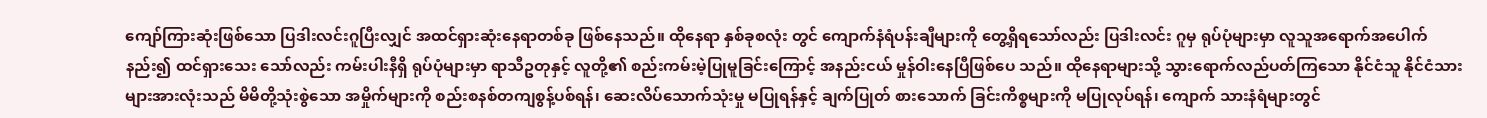ကျော်ကြားဆုံးဖြစ်သော ပြဒါးလင်းဂူပြီးလျှင် အထင်ရှားဆုံးနေရာတစ်ခု ဖြစ်နေသည်။ ထိုနေရာ နှစ်ခုစလုံး တွင် ကျောက်နံရံပန်းချီများကို တွေ့ရှိရသော်လည်း ပြဒါးလင်း ဂူမှ ရုပ်ပုံများမှာ လူသူအရောက်အပေါက်နည်း၍ ထင်ရှားသေး သော်လည်း ကမ်းပါးနီရှိ ရုပ်ပုံများမှာ ရာသီဥတုနှင့် လူတို့၏ စည်းကမ်းမဲ့ပြုမူခြင်းကြောင့် အနည်းငယ် မှုန်ဝါးနေပြီဖြစ်ပေ သည်။ ထိုနေရာများသို့ သွားရောက်လည်ပတ်ကြသော နိုင်ငံသူ နိုင်ငံသားများအားလုံးသည် မိမိတို့သုံးစွဲသော အမှိုက်များကို စည်းစနစ်တကျစွန့်ပစ်ရန်၊ ဆေးလိပ်သောက်သုံးမှု မပြုရန်နှင့် ချက်ပြုတ် စားသောက် ခြင်းကိစ္စများကို မပြုလုပ်ရန်၊ ကျောက် သားနံရံများတွင်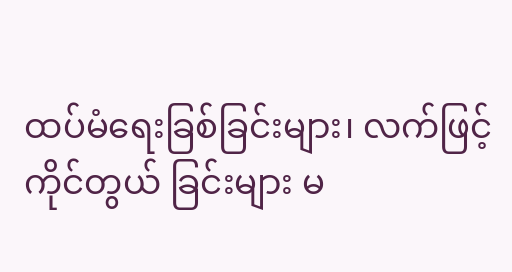ထပ်မံရေးခြစ်ခြင်းများ၊ လက်ဖြင့်ကိုင်တွယ် ခြင်းများ မ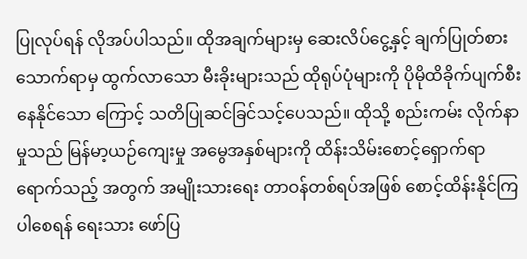ပြုလုပ်ရန် လိုအပ်ပါသည်။ ထိုအချက်များမှ ဆေးလိပ်ငွေ့နှင့် ချက်ပြုတ်စားသောက်ရာမှ ထွက်လာသော မီးခိုးများသည် ထိုရုပ်ပုံများကို ပိုမိုထိခိုက်ပျက်စီးနေနိုင်သော ကြောင့် သတိပြုဆင်ခြင်သင့်ပေသည်။ ထိုသို့ စည်းကမ်း လိုက်နာမှုသည် မြန်မာ့ယဉ်ကျေးမှု အမွေအနှစ်များကို ထိန်းသိမ်းစောင့်ရှောက်ရာရောက်သည့် အတွက် အမျိုးသားရေး တာဝန်တစ်ရပ်အဖြစ် စောင့်ထိန်းနိုင်ကြပါစေရန် ရေးသား ဖော်ပြ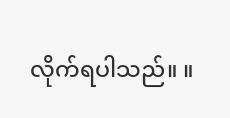လိုက်ရပါသည်။ ။